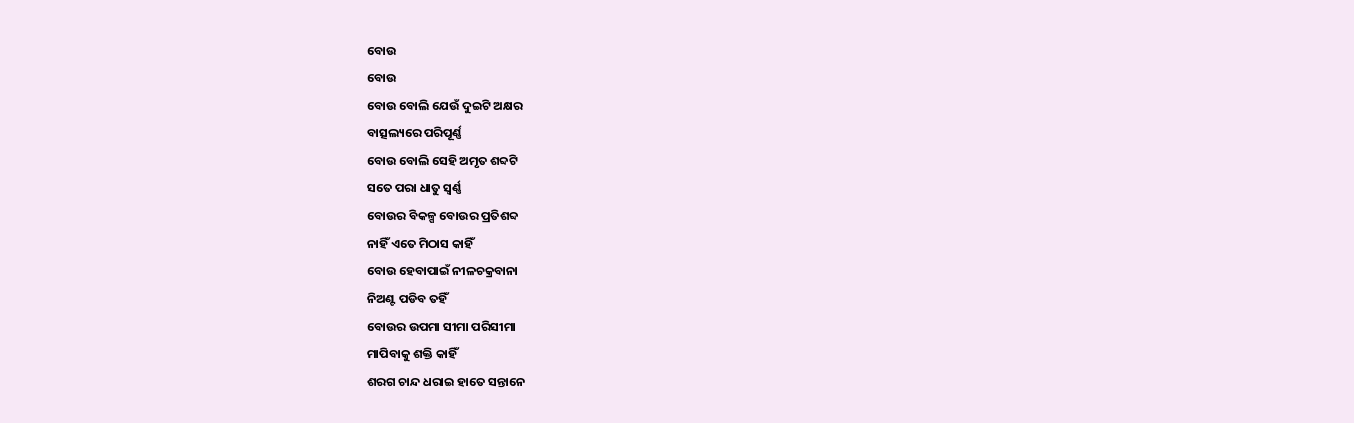ବୋଉ
ବୋଉ
ବୋଉ ବୋଲି ଯେଉଁ ଦୁଇଟି ଅକ୍ଷର
ବାତ୍ସଲ୍ୟରେ ପରିପୂର୍ଣ୍ଣ
ବୋଉ ବୋଲି ସେହି ଅମୃତ ଶବ୍ଦଟି
ସତେ ପରା ଧାତୁ ସ୍ୱର୍ଣ୍ଣ
ବୋଉର ବିକଳ୍ପ ବୋଉର ପ୍ରତିଶବ୍ଦ
ନାହିଁ ଏତେ ମିଠାସ କାହିଁ
ବୋଉ ହେବାପାଇଁ ନୀଳଚକ୍ରବାନା
ନିଅଣ୍ଟ ପଡିବ ତହିଁ
ବୋଉର ଉପମା ସୀମା ପରିସୀମା
ମାପିବାକୁ ଶକ୍ତି କାହିଁ
ଶରଗ ଚାନ୍ଦ ଧରାଇ ହାତେ ସନ୍ତାନେ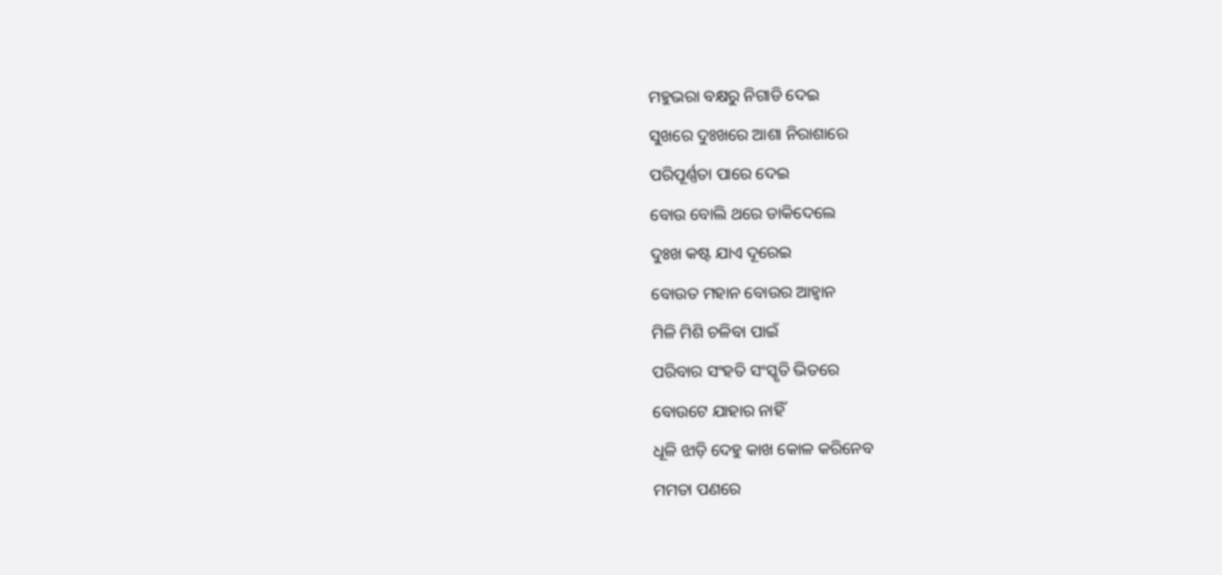ମହୁଭରା ବକ୍ଷରୁ ନିଗାଡି ଦେଇ
ସୁଖରେ ଦୁଃଖରେ ଆଶା ନିରାଶାରେ
ପରିପୂର୍ଣ୍ଣତା ପାରେ ଦେଇ
ବୋଉ ବୋଲି ଥରେ ଡାକିଦେଲେ
ଦୁଃଖ କଷ୍ଟ ଯାଏ ଦୂରେଇ
ବୋଉତ ମହାନ ବୋଉର ଆହ୍ୱାନ
ମିଳି ମିଶି ଚଳିବା ପାଇଁ
ପରିବାର ସଂହତି ସଂସ୍କୃତି ଭିତରେ
ବୋଉଟେ ଯାହାର ନାହିଁ
ଧୂଳି ଝାଡ଼ି ଦେହୁ କାଖ କୋଳ କରିନେବ
ମମତା ପଣରେ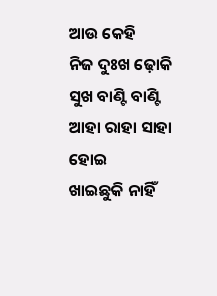ଆଉ କେହି
ନିଜ ଦୁଃଖ ଢ଼ୋକି ସୁଖ ବାଣ୍ଟି ବାଣ୍ଟି
ଆହା ରାହା ସାହା ହୋଇ
ଖାଇଛୁକି ନାହିଁ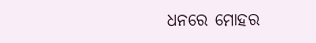ଧନରେ ମୋହର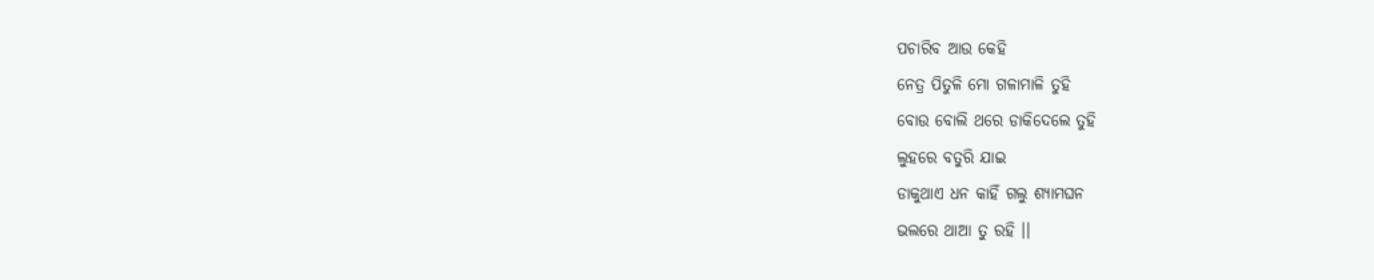ପଚାରିବ ଆଉ କେହି
ନେତ୍ର ପିତୁଳି ମୋ ଗଳାମାଳି ତୁହି
ବୋଉ ବୋଲି ଥରେ ଡାକିଦେଲେ ତୁହି
ଲୁହରେ ବତୁରି ଯାଇ
ଡାକୁଥାଏ ଧନ କାହିଁ ଗଲୁ ଶ୍ୟାମଘନ
ଭଲରେ ଥାଆ ତୁ ରହି ।।